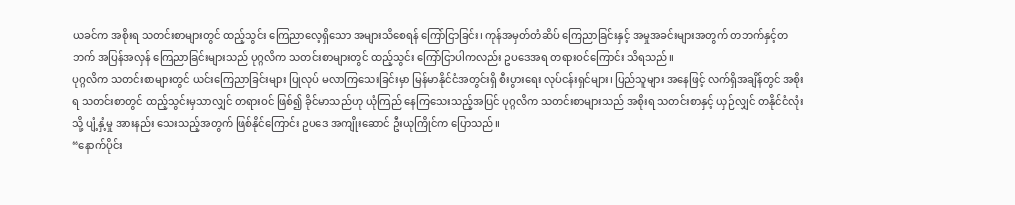ယခင်က အစိုးရ သတင်းစာများတွင် ထည့်သွင်း ကြေညာလေ့ရှိသော အများသိစေရန် ကြော်ငြာခြင်း၊ ကုန်အမှတ်တံဆိပ် ကြေညာခြင်းနှင့် အမှုအခင်းများအတွက် တဘက်နှင့်တဘက် အပြန်အလှန် ကြေညာခြင်းများသည် ပုဂ္ဂလိက သတင်းစာများတွင် ထည့်သွင်း ကြော်ငြာပါကလည်း ဥပဒေအရ တရားဝင်ကြောင်း သိရသည်။
ပုဂ္ဂလိက သတင်းစာများတွင် ယင်းကြေညာခြင်းများ ပြုလုပ် မလာကြသေးခြင်းမှာ မြန်မာနိုင်ငံအတွင်းရှိ စီးပွားရေး လုပ်ငန်းရှင်များ၊ ပြည်သူများ အနေဖြင့် လက်ရှိအချိန်တွင် အစိုးရ သတင်းစာတွင် ထည့်သွင်းမှသာလျှင် တရားဝင် ဖြစ်၍ ခိုင်မာသည်ဟု ယုံကြည် နေကြသေးသည့်အပြင် ပုဂ္ဂလိက သတင်းစာများသည် အစိုးရ သတင်းစာနှင့် ယှဉ်လျှင် တနိုင်ငံလုံးသို့ ပျံ့နှံ့မှု အားနည်း သေးသည့်အတွက် ဖြစ်နိုင်ကြောင်း ဥပဒေ အကျိုးဆောင် ဦးယုကြိုင်က ပြောသည်။
“နောက်ပိုင်း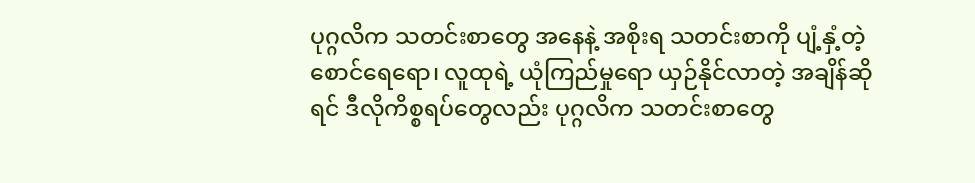ပုဂ္ဂလိက သတင်းစာတွေ အနေနဲ့ အစိုးရ သတင်းစာကို ပျံ့နှံ့တဲ့ စောင်ရေရော၊ လူထုရဲ့ ယုံကြည်မှုရော ယှဉ်နိုင်လာတဲ့ အချိန်ဆိုရင် ဒီလိုကိစ္စရပ်တွေလည်း ပုဂ္ဂလိက သတင်းစာတွေ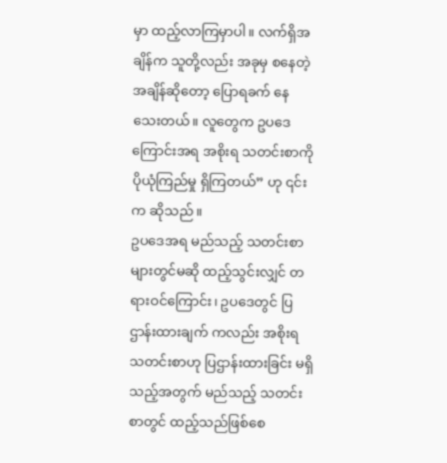မှာ ထည့်လာကြမှာပါ။ လက်ရှိအချိန်က သူတို့လည်း အခုမှ စနေတဲ့ အချိန်ဆိုတော့ ပြောရခက် နေသေးတယ်။ လူတွေက ဥပဒေကြောင်းအရ အစိုးရ သတင်းစာကို ပိုယုံကြည်မှု ရှိကြတယ်” ဟု ၎င်းက ဆိုသည်။
ဥပဒေအရ မည်သည့် သတင်းစာများတွင်မဆို ထည့်သွင်းလျှင် တရားဝင်ကြောင်း၊ ဥပဒေတွင် ပြဌာန်းထားချက် ကလည်း အစိုးရ သတင်းစာဟု ပြဌာန်းထားခြင်း မရှိသည့်အတွက် မည်သည့် သတင်းစာတွင် ထည့်သည်ဖြစ်စေ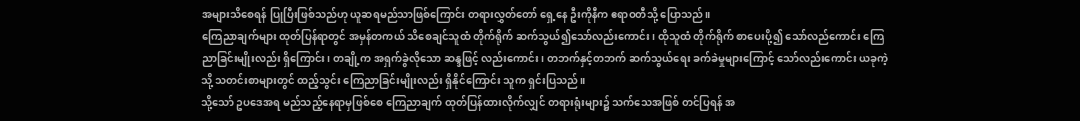အများသိစေရန် ပြုပြီးဖြစ်သည်ဟု ယူဆရမည်သာဖြစ်ကြောင်း တရားလွှတ်တော် ရှေ့နေ ဦးကိုနီက ဧရာဝတီသို့ ပြောသည်။
ကြေညာချက်များ ထုတ်ပြန်ရာတွင် အမှန်တကယ် သိစေချင်သူထံ တိုက်ရိုက် ဆက်သွယ်၍သော်လည်းကောင်း၊ ထိုသူထံ တိုက်ရိုက် စာပေးပို့၍ သော်လည်ကောင်း ကြေညာခြင်းမျိုးလည်း ရှိကြောင်း၊ တချို့က အရှက်ခွဲလိုသော ဆန္ဒဖြင့် လည်းကောင်း၊ တဘက်နှင့်တဘက် ဆက်သွယ်ရေး ခက်ခဲမှုများကြောင့် သော်လည်းကောင်း ယခုကဲ့သို့ သတင်းစာများတွင် ထည့်သွင်း ကြေညာခြင်းမျိုးလည်း ရှိနိုင်ကြောင်း သူက ရှင်းပြသည်။
သို့သော် ဥပဒေအရ မည်သည့်နေရာမှဖြစ်စေ ကြေညာချက် ထုတ်ပြန်ထားလိုက်လျှင် တရားရုံးများ၌ သက်သေအဖြစ် တင်ပြရန် အ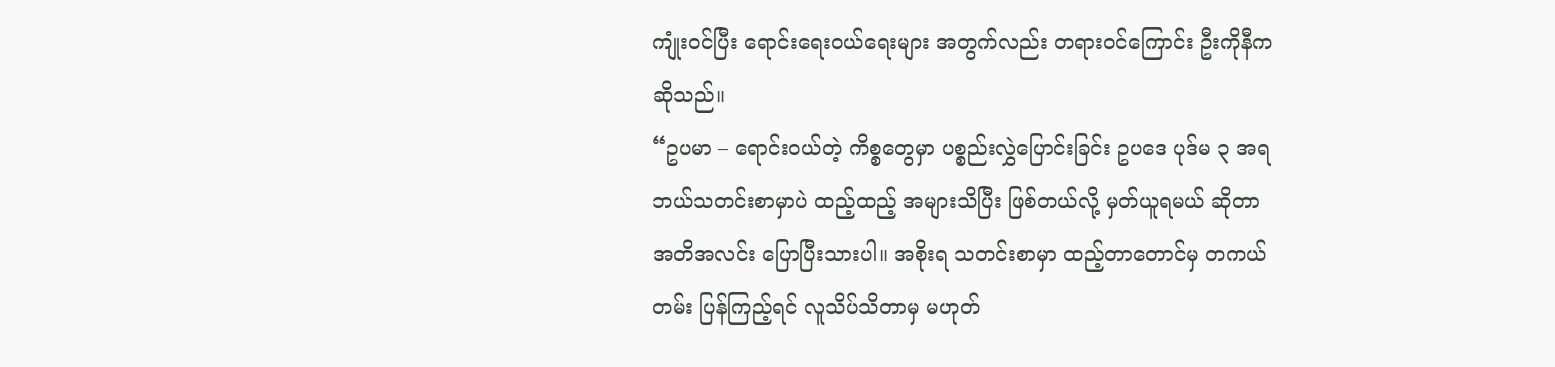ကျုံးဝင်ပြီး ရောင်းရေးဝယ်ရေးများ အတွက်လည်း တရားဝင်ကြောင်း ဦးကိုနီက ဆိုသည်။
“ဥပမာ – ရောင်းဝယ်တဲ့ ကိစ္စတွေမှာ ပစ္စည်းလွှဲပြောင်းခြင်း ဥပဒေ ပုဒ်မ ၃ အရ ဘယ်သတင်းစာမှာပဲ ထည့်ထည့် အများသိပြီး ဖြစ်တယ်လို့ မှတ်ယူရမယ် ဆိုတာ အတိအလင်း ပြောပြီးသားပါ။ အစိုးရ သတင်းစာမှာ ထည့်တာတောင်မှ တကယ်တမ်း ပြန်ကြည့်ရင် လူသိပ်သိတာမှ မဟုတ်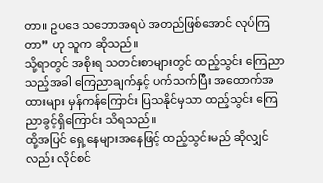တာ။ ဥပဒေ သဘောအရပဲ အတည်ဖြစ်အောင် လုပ်ကြတာ” ဟု သူက ဆိုသည်။
သို့ရာတွင် အစိုးရ သတင်းစာများတွင် ထည့်သွင်း ကြေညာသည့်အခါ ကြေညာချက်နှင့် ပက်သက်ပြီး အထောက်အထားများ မှန်ကန်ကြောင်း ပြသနိုင်မှသာ ထည့်သွင်း ကြေညာခွင့်ရှိကြောင်း သိရသည်။
ထို့အပြင် ရှေ့နေများအနေဖြင့် ထည့်သွင်းမည် ဆိုလျှင်လည်း လိုင်စင်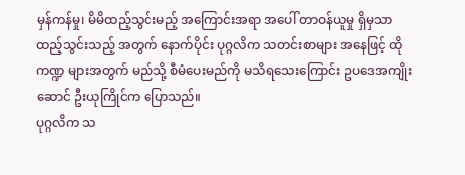မှန်ကန်မှု၊ မိမိထည့်သွင်းမည့် အကြောင်းအရာ အပေါ် တာဝန်ယူမှု ရှိမှသာ ထည့်သွင်းသည့် အတွက် နောက်ပိုင်း ပုဂ္ဂလိက သတင်းစာများ အနေဖြင့် ထိုကဏ္ဍ များအတွက် မည်သို့ စီမံပေးမည်ကို မသိရသေးကြောင်း ဥပဒေအကျိုးဆောင် ဦးယုကြိုင်က ပြောသည်။
ပုဂ္ဂလိက သ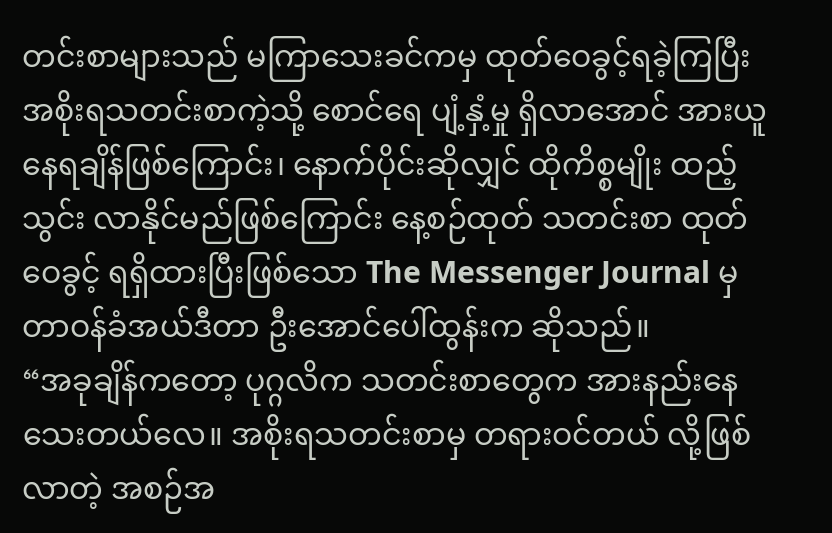တင်းစာများသည် မကြာသေးခင်ကမှ ထုတ်ဝေခွင့်ရခဲ့ကြပြီး အစိုးရသတင်းစာကဲ့သို့ စောင်ရေ ပျံ့နှံ့မှု ရှိလာအောင် အားယူ နေရချိန်ဖြစ်ကြောင်း၊ နောက်ပိုင်းဆိုလျှင် ထိုကိစ္စမျိုး ထည့်သွင်း လာနိုင်မည်ဖြစ်ကြောင်း နေ့စဉ်ထုတ် သတင်းစာ ထုတ်ဝေခွင့် ရရှိထားပြီးဖြစ်သော The Messenger Journal မှ တာဝန်ခံအယ်ဒီတာ ဦးအောင်ပေါ်ထွန်းက ဆိုသည်။
“အခုချိန်ကတော့ ပုဂ္ဂလိက သတင်းစာတွေက အားနည်းနေသေးတယ်လေ။ အစိုးရသတင်းစာမှ တရားဝင်တယ် လို့ဖြစ် လာတဲ့ အစဉ်အ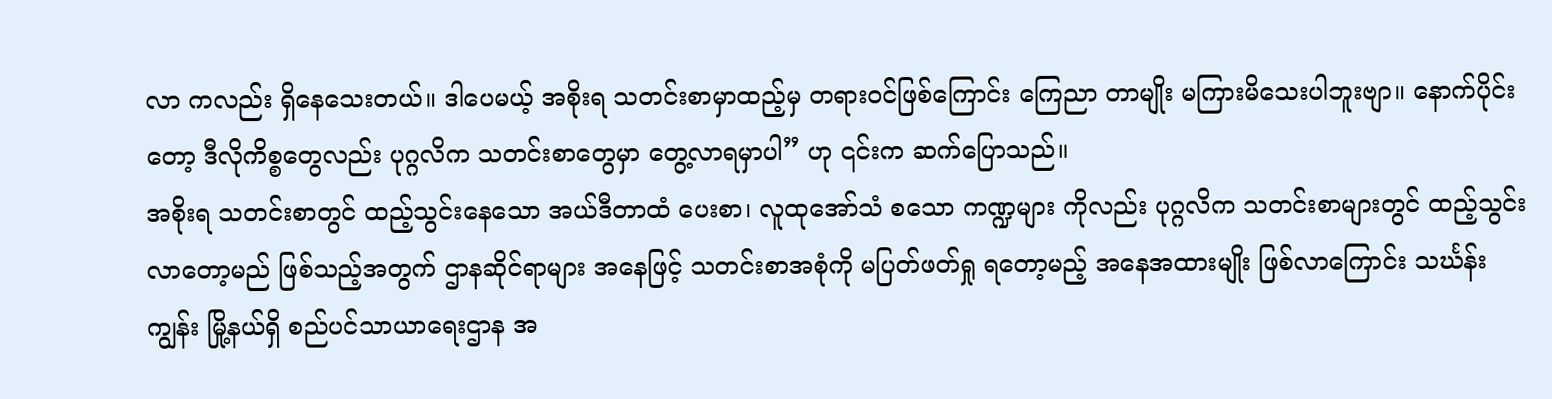လာ ကလည်း ရှိနေသေးတယ်။ ဒါပေမယ့် အစိုးရ သတင်းစာမှာထည့်မှ တရားဝင်ဖြစ်ကြောင်း ကြေညာ တာမျိုး မကြားမိသေးပါဘူးဗျာ။ နောက်ပိုင်းတော့ ဒီလိုကိစ္စတွေလည်း ပုဂ္ဂလိက သတင်းစာတွေမှာ တွေ့လာရမှာပါ” ဟု ၎င်းက ဆက်ပြောသည်။
အစိုးရ သတင်းစာတွင် ထည့်သွင်းနေသော အယ်ဒီတာထံ ပေးစာ၊ လူထုအော်သံ စသော ကဏ္ဍများ ကိုလည်း ပုဂ္ဂလိက သတင်းစာများတွင် ထည့်သွင်း လာတော့မည် ဖြစ်သည့်အတွက် ဌာနဆိုင်ရာများ အနေဖြင့် သတင်းစာအစုံကို မပြတ်ဖတ်ရှု ရတော့မည့် အနေအထားမျိုး ဖြစ်လာကြောင်း သင်္ဃန်းကျွန်း မြို့နယ်ရှိ စည်ပင်သာယာရေးဌာန အ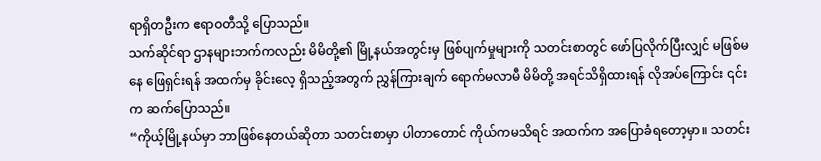ရာရှိတဦးက ဧရာဝတီသို့ ပြောသည်။
သက်ဆိုင်ရာ ဌာနများဘက်ကလည်း မိမိတို့၏ မြို့နယ်အတွင်းမှ ဖြစ်ပျက်မှုများကို သတင်းစာတွင် ဖော်ပြလိုက်ပြီးလျှင် မဖြစ်မနေ ဖြေရှင်းရန် အထက်မှ ခိုင်းလေ့ ရှိသည့်အတွက် ညွှန်ကြားချက် ရောက်မလာမီ မိမိတို့ အရင်သိရှိထားရန် လိုအပ်ကြောင်း ၎င်းက ဆက်ပြောသည်။
“ကိုယ့်မြို့နယ်မှာ ဘာဖြစ်နေတယ်ဆိုတာ သတင်းစာမှာ ပါတာတောင် ကိုယ်ကမသိရင် အထက်က အပြောခံရတော့မှာ။ သတင်း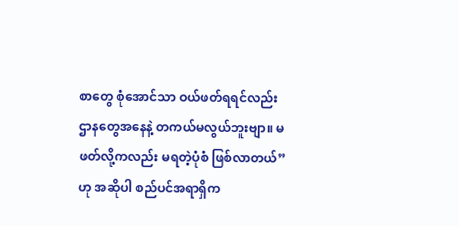စာတွေ စုံအောင်သာ ဝယ်ဖတ်ရရင်လည်း ဌာနတွေအနေနဲ့ တကယ်မလွယ်ဘူးဗျာ။ မဖတ်လို့ကလည်း မရတဲ့ပုံစံ ဖြစ်လာတယ်” ဟု အဆိုပါ စည်ပင်အရာရှိက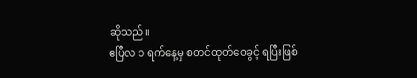ဆိုသည်။
ဧပြီလ ၁ ရက်နေ့မှ စတင်ထုတ်ဝေခွင့် ရပြီးဖြစ်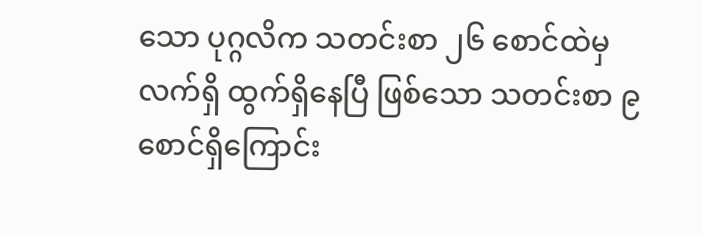သော ပုဂ္ဂလိက သတင်းစာ ၂၆ စောင်ထဲမှ လက်ရှိ ထွက်ရှိနေပြီ ဖြစ်သော သတင်းစာ ၉ စောင်ရှိကြောင်း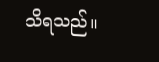သိရသည်။